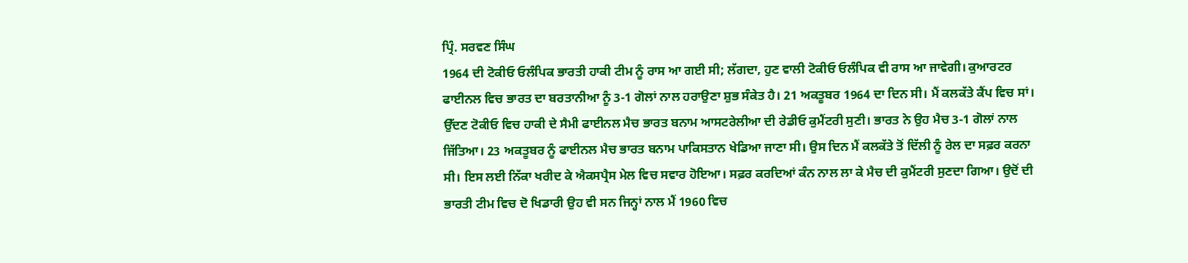ਪ੍ਰਿੰ. ਸਰਵਣ ਸਿੰਘ
1964 ਦੀ ਟੋਕੀਓ ਓਲੰਪਿਕ ਭਾਰਤੀ ਹਾਕੀ ਟੀਮ ਨੂੰ ਰਾਸ ਆ ਗਈ ਸੀ; ਲੱਗਦਾ, ਹੁਣ ਵਾਲੀ ਟੋਕੀਓ ਓਲੰਪਿਕ ਵੀ ਰਾਸ ਆ ਜਾਵੇਗੀ। ਕੁਆਰਟਰ ਫਾਈਨਲ ਵਿਚ ਭਾਰਤ ਦਾ ਬਰਤਾਨੀਆ ਨੂੰ 3-1 ਗੋਲਾਂ ਨਾਲ ਹਰਾਉਣਾ ਸ਼ੁਭ ਸੰਕੇਤ ਹੈ। 21 ਅਕਤੂਬਰ 1964 ਦਾ ਦਿਨ ਸੀ। ਮੈਂ ਕਲਕੱਤੇ ਕੈਂਪ ਵਿਚ ਸਾਂ। ਉੱਦਣ ਟੋਕੀਓ ਵਿਚ ਹਾਕੀ ਦੇ ਸੈਮੀ ਫਾਈਨਲ ਮੈਚ ਭਾਰਤ ਬਨਾਮ ਆਸਟਰੇਲੀਆ ਦੀ ਰੇਡੀਓ ਕੁਮੈਂਟਰੀ ਸੁਣੀ। ਭਾਰਤ ਨੇ ਉਹ ਮੈਚ 3-1 ਗੋਲਾਂ ਨਾਲ ਜਿੱਤਿਆ। 23 ਅਕਤੂਬਰ ਨੂੰ ਫਾਈਨਲ ਮੈਚ ਭਾਰਤ ਬਨਾਮ ਪਾਕਿਸਤਾਨ ਖੇਡਿਆ ਜਾਣਾ ਸੀ। ਉਸ ਦਿਨ ਮੈਂ ਕਲਕੱਤੇ ਤੋਂ ਦਿੱਲੀ ਨੂੰ ਰੇਲ ਦਾ ਸਫ਼ਰ ਕਰਨਾ ਸੀ। ਇਸ ਲਈ ਨਿੱਕਾ ਖਰੀਦ ਕੇ ਐਕਸਪ੍ਰੈਸ ਮੇਲ ਵਿਚ ਸਵਾਰ ਹੋਇਆ। ਸਫ਼ਰ ਕਰਦਿਆਂ ਕੰਨ ਨਾਲ ਲਾ ਕੇ ਮੈਚ ਦੀ ਕੁਮੈਂਟਰੀ ਸੁਣਦਾ ਗਿਆ। ਉਦੋਂ ਦੀ ਭਾਰਤੀ ਟੀਮ ਵਿਚ ਦੋ ਖਿਡਾਰੀ ਉਹ ਵੀ ਸਨ ਜਿਨ੍ਹਾਂ ਨਾਲ ਮੈਂ 1960 ਵਿਚ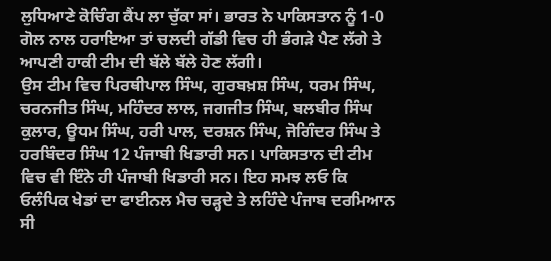ਲੁਧਿਆਣੇ ਕੋਚਿੰਗ ਕੈਂਪ ਲਾ ਚੁੱਕਾ ਸਾਂ। ਭਾਰਤ ਨੇ ਪਾਕਿਸਤਾਨ ਨੂੰ 1-0 ਗੋਲ ਨਾਲ ਹਰਾਇਆ ਤਾਂ ਚਲਦੀ ਗੱਡੀ ਵਿਚ ਹੀ ਭੰਗੜੇ ਪੈਣ ਲੱਗੇ ਤੇ ਆਪਣੀ ਹਾਕੀ ਟੀਮ ਦੀ ਬੱਲੇ ਬੱਲੇ ਹੋਣ ਲੱਗੀ।
ਉਸ ਟੀਮ ਵਿਚ ਪਿਰਥੀਪਾਲ ਸਿੰਘ, ਗੁਰਬਖ਼ਸ਼ ਸਿੰਘ, ਧਰਮ ਸਿੰਘ, ਚਰਨਜੀਤ ਸਿੰਘ, ਮਹਿੰਦਰ ਲਾਲ, ਜਗਜੀਤ ਸਿੰਘ, ਬਲਬੀਰ ਸਿੰਘ ਕੁਲਾਰ, ਊਧਮ ਸਿੰਘ, ਹਰੀ ਪਾਲ, ਦਰਸ਼ਨ ਸਿੰਘ, ਜੋਗਿੰਦਰ ਸਿੰਘ ਤੇ ਹਰਬਿੰਦਰ ਸਿੰਘ 12 ਪੰਜਾਬੀ ਖਿਡਾਰੀ ਸਨ। ਪਾਕਿਸਤਾਨ ਦੀ ਟੀਮ ਵਿਚ ਵੀ ਇੰਨੇ ਹੀ ਪੰਜਾਬੀ ਖਿਡਾਰੀ ਸਨ। ਇਹ ਸਮਝ ਲਓ ਕਿ ਓਲੰਪਿਕ ਖੇਡਾਂ ਦਾ ਫਾਈਨਲ ਮੈਚ ਚੜ੍ਹਦੇ ਤੇ ਲਹਿੰਦੇ ਪੰਜਾਬ ਦਰਮਿਆਨ ਸੀ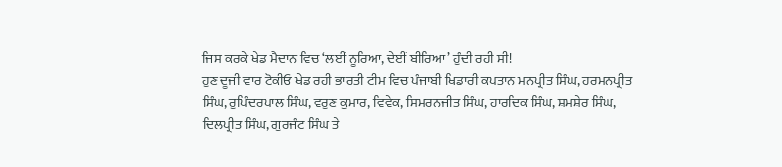ਜਿਸ ਕਰਕੇ ਖੇਡ ਮੈਦਾਨ ਵਿਚ ‘ਲਈਂ ਨੂਰਿਆ, ਦੇਈਂ ਬੀਰਿਆ’ ਹੁੰਦੀ ਰਹੀ ਸੀ!
ਹੁਣ ਦੂਜੀ ਵਾਰ ਟੋਕੀਓ ਖੇਡ ਰਹੀ ਭਾਰਤੀ ਟੀਮ ਵਿਚ ਪੰਜਾਬੀ ਖਿਡਾਰੀ ਕਪਤਾਨ ਮਨਪ੍ਰੀਤ ਸਿੰਘ, ਹਰਮਨਪ੍ਰੀਤ ਸਿੰਘ, ਰੁਪਿੰਦਰਪਾਲ ਸਿੰਘ, ਵਰੁਣ ਕੁਮਾਰ, ਵਿਵੇਕ, ਸਿਮਰਨਜੀਤ ਸਿੰਘ, ਹਾਰਦਿਕ ਸਿੰਘ, ਸ਼ਮਸ਼ੇਰ ਸਿੰਘ, ਦਿਲਪ੍ਰੀਤ ਸਿੰਘ, ਗੁਰਜੰਟ ਸਿੰਘ ਤੇ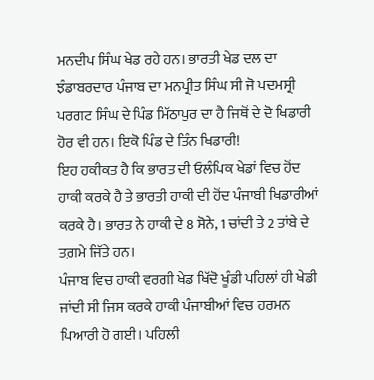ਮਨਦੀਪ ਸਿੰਘ ਖੇਡ ਰਹੇ ਹਨ। ਭਾਰਤੀ ਖੇਡ ਦਲ ਦਾ ਝੰਡਾਬਰਦਾਰ ਪੰਜਾਬ ਦਾ ਮਨਪ੍ਰੀਤ ਸਿੰਘ ਸੀ ਜੋ ਪਦਮਸ੍ਰੀ ਪਰਗਟ ਸਿੰਘ ਦੇ ਪਿੰਡ ਮਿੱਠਾਪੁਰ ਦਾ ਹੈ ਜਿਥੋਂ ਦੇ ਦੋ ਖਿਡਾਰੀ ਹੋਰ ਵੀ ਹਨ। ਇਕੋ ਪਿੰਡ ਦੇ ਤਿੰਨ ਖਿਡਾਰੀ!
ਇਹ ਹਕੀਕਤ ਹੈ ਕਿ ਭਾਰਤ ਦੀ ਓਲੰਪਿਕ ਖੇਡਾਂ ਵਿਚ ਹੋਂਦ ਹਾਕੀ ਕਰਕੇ ਹੈ ਤੇ ਭਾਰਤੀ ਹਾਕੀ ਦੀ ਹੋਂਦ ਪੰਜਾਬੀ ਖਿਡਾਰੀਆਂ ਕਰਕੇ ਹੈ। ਭਾਰਤ ਨੇ ਹਾਕੀ ਦੇ 8 ਸੋਨੇ, 1 ਚਾਂਦੀ ਤੇ 2 ਤਾਂਬੇ ਦੇ ਤਗ਼ਮੇ ਜਿੱਤੇ ਹਨ।
ਪੰਜਾਬ ਵਿਚ ਹਾਕੀ ਵਰਗੀ ਖੇਡ ਖਿੱਦੋ ਖੂੰਡੀ ਪਹਿਲਾਂ ਹੀ ਖੇਡੀ ਜਾਂਦੀ ਸੀ ਜਿਸ ਕਰਕੇ ਹਾਕੀ ਪੰਜਾਬੀਆਂ ਵਿਚ ਹਰਮਨ ਪਿਆਰੀ ਹੋ ਗਈ। ਪਹਿਲੀ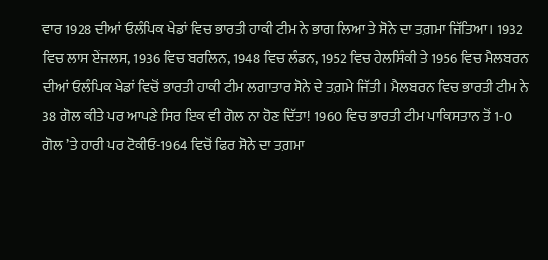ਵਾਰ 1928 ਦੀਆਂ ਓਲੰਪਿਕ ਖੇਡਾਂ ਵਿਚ ਭਾਰਤੀ ਹਾਕੀ ਟੀਮ ਨੇ ਭਾਗ ਲਿਆ ਤੇ ਸੋਨੇ ਦਾ ਤਗ਼ਮਾ ਜਿੱਤਿਆ। 1932 ਵਿਚ ਲਾਸ ਏਂਜਲਸ, 1936 ਵਿਚ ਬਰਲਿਨ, 1948 ਵਿਚ ਲੰਡਨ, 1952 ਵਿਚ ਹੇਲਸਿੰਕੀ ਤੇ 1956 ਵਿਚ ਮੈਲਬਰਨ ਦੀਆਂ ਓਲੰਪਿਕ ਖੇਡਾਂ ਵਿਚੋਂ ਭਾਰਤੀ ਹਾਕੀ ਟੀਮ ਲਗਾਤਾਰ ਸੋਨੇ ਦੇ ਤਗ਼ਮੇ ਜਿੱਤੀ। ਮੈਲਬਰਨ ਵਿਚ ਭਾਰਤੀ ਟੀਮ ਨੇ 38 ਗੋਲ ਕੀਤੇ ਪਰ ਆਪਣੇ ਸਿਰ ਇਕ ਵੀ ਗੋਲ ਨਾ ਹੋਣ ਦਿੱਤਾ! 1960 ਵਿਚ ਭਾਰਤੀ ਟੀਮ ਪਾਕਿਸਤਾਨ ਤੋਂ 1-0 ਗੋਲ ’ਤੇ ਹਾਰੀ ਪਰ ਟੋਕੀਓ-1964 ਵਿਚੋਂ ਫਿਰ ਸੋਨੇ ਦਾ ਤਗ਼ਮਾ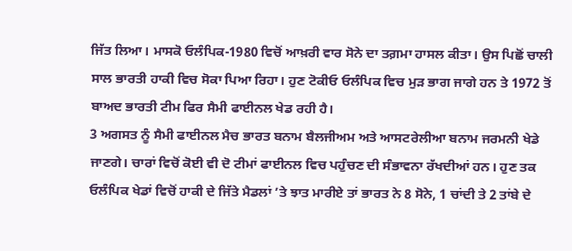ਜਿੱਤ ਲਿਆ। ਮਾਸਕੋ ਓਲੰਪਿਕ-1980 ਵਿਚੋਂ ਆਖ਼ਰੀ ਵਾਰ ਸੋਨੇ ਦਾ ਤਗ਼ਮਾ ਹਾਸਲ ਕੀਤਾ। ਉਸ ਪਿਛੋਂ ਚਾਲੀ ਸਾਲ ਭਾਰਤੀ ਹਾਕੀ ਵਿਚ ਸੋਕਾ ਪਿਆ ਰਿਹਾ। ਹੁਣ ਟੋਕੀਓ ਓਲੰਪਿਕ ਵਿਚ ਮੁੜ ਭਾਗ ਜਾਗੇ ਹਨ ਤੇ 1972 ਤੋਂ ਬਾਅਦ ਭਾਰਤੀ ਟੀਮ ਫਿਰ ਸੈਮੀ ਫਾਈਨਲ ਖੇਡ ਰਹੀ ਹੈ।
3 ਅਗਸਤ ਨੂੰ ਸੈਮੀ ਫਾਈਨਲ ਮੈਚ ਭਾਰਤ ਬਨਾਮ ਬੈਲਜੀਅਮ ਅਤੇ ਆਸਟਰੇਲੀਆ ਬਨਾਮ ਜਰਮਨੀ ਖੇਡੇ ਜਾਣਗੇ। ਚਾਰਾਂ ਵਿਚੋਂ ਕੋਈ ਵੀ ਦੋ ਟੀਮਾਂ ਫਾਈਨਲ ਵਿਚ ਪਹੁੰਚਣ ਦੀ ਸੰਭਾਵਨਾ ਰੱਖਦੀਆਂ ਹਨ। ਹੁਣ ਤਕ ਓਲੰਪਿਕ ਖੇਡਾਂ ਵਿਚੋਂ ਹਾਕੀ ਦੇ ਜਿੱਤੇ ਮੈਡਲਾਂ ’ਤੇ ਝਾਤ ਮਾਰੀਏ ਤਾਂ ਭਾਰਤ ਨੇ 8 ਸੋਨੇ, 1 ਚਾਂਦੀ ਤੇ 2 ਤਾਂਬੇ ਦੇ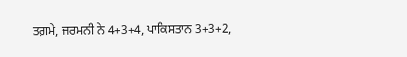ਤਗ਼ਮੇ, ਜਰਮਨੀ ਨੇ 4+3+4, ਪਾਕਿਸਤਾਨ 3+3+2,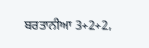ਬਰਤਾਨੀਆ 3+2+2,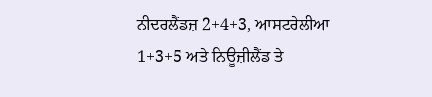ਨੀਦਰਲੈਂਡਜ਼ 2+4+3, ਆਸਟਰੇਲੀਆ 1+3+5 ਅਤੇ ਨਿਊਜ਼ੀਲੈਂਡ ਤੇ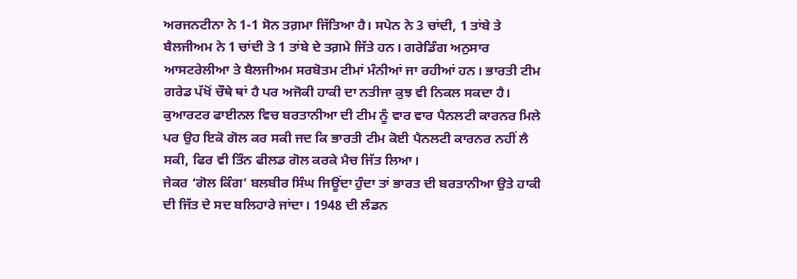ਅਰਜਨਟੀਨਾ ਨੇ 1-1 ਸੋਨ ਤਗ਼ਮਾ ਜਿੱਤਿਆ ਹੈ। ਸਪੇਨ ਨੇ 3 ਚਾਂਦੀ, 1 ਤਾਂਬੇ ਤੇ ਬੈਲਜੀਅਮ ਨੇ 1 ਚਾਂਦੀ ਤੇ 1 ਤਾਂਬੇ ਦੇ ਤਗ਼ਮੇ ਜਿੱਤੇ ਹਨ। ਗਰੇਡਿੰਗ ਅਨੁਸਾਰ ਆਸਟਰੇਲੀਆ ਤੇ ਬੈਲਜੀਅਮ ਸਰਬੋਤਮ ਟੀਮਾਂ ਮੰਨੀਆਂ ਜਾ ਰਹੀਆਂ ਹਨ। ਭਾਰਤੀ ਟੀਮ ਗਰੇਡ ਪੱਖੋਂ ਚੌਥੇ ਥਾਂ ਹੈ ਪਰ ਅਜੋਕੀ ਹਾਕੀ ਦਾ ਨਤੀਜਾ ਕੁਝ ਵੀ ਨਿਕਲ ਸਕਦਾ ਹੈ। ਕੁਆਰਟਰ ਫਾਈਨਲ ਵਿਚ ਬਰਤਾਨੀਆ ਦੀ ਟੀਮ ਨੂੰ ਵਾਰ ਵਾਰ ਪੈਨਲਟੀ ਕਾਰਨਰ ਮਿਲੇ ਪਰ ਉਹ ਇਕੋ ਗੋਲ ਕਰ ਸਕੀ ਜਦ ਕਿ ਭਾਰਤੀ ਟੀਮ ਕੋਈ ਪੈਨਲਟੀ ਕਾਰਨਰ ਨਹੀਂ ਲੈ ਸਕੀ, ਫਿਰ ਵੀ ਤਿੰਨ ਫੀਲਡ ਗੋਲ ਕਰਕੇ ਮੈਚ ਜਿੱਤ ਲਿਆ।
ਜੇਕਰ ‘ਗੋਲ ਕਿੰਗ’ ਬਲਬੀਰ ਸਿੰਘ ਜਿਊਂਦਾ ਹੁੰਦਾ ਤਾਂ ਭਾਰਤ ਦੀ ਬਰਤਾਨੀਆ ਉਤੇ ਹਾਕੀ ਦੀ ਜਿੱਤ ਦੇ ਸਦ ਬਲਿਹਾਰੇ ਜਾਂਦਾ। 1948 ਦੀ ਲੰਡਨ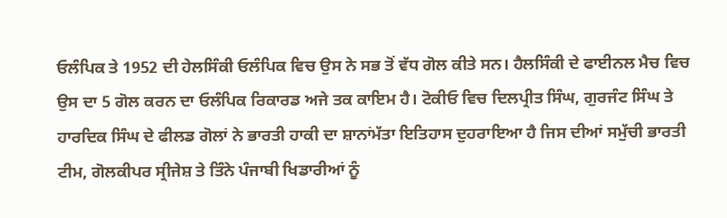ਓਲੰਪਿਕ ਤੇ 1952 ਦੀ ਹੇਲਸਿੰਕੀ ਓਲੰਪਿਕ ਵਿਚ ਉਸ ਨੇ ਸਭ ਤੋਂ ਵੱਧ ਗੋਲ ਕੀਤੇ ਸਨ। ਹੈਲਸਿੰਕੀ ਦੇ ਫਾਈਨਲ ਮੈਚ ਵਿਚ ਉਸ ਦਾ 5 ਗੋਲ ਕਰਨ ਦਾ ਓਲੰਪਿਕ ਰਿਕਾਰਡ ਅਜੇ ਤਕ ਕਾਇਮ ਹੈ। ਟੋਕੀਓ ਵਿਚ ਦਿਲਪ੍ਰੀਤ ਸਿੰਘ, ਗੁਰਜੰਟ ਸਿੰਘ ਤੇ ਹਾਰਦਿਕ ਸਿੰਘ ਦੇ ਫੀਲਡ ਗੋਲਾਂ ਨੇ ਭਾਰਤੀ ਹਾਕੀ ਦਾ ਸ਼ਾਨਾਂਮੱਤਾ ਇਤਿਹਾਸ ਦੁਹਰਾਇਆ ਹੈ ਜਿਸ ਦੀਆਂ ਸਮੁੱਚੀ ਭਾਰਤੀ ਟੀਮ, ਗੋਲਕੀਪਰ ਸ੍ਰੀਜੇਸ਼ ਤੇ ਤਿੰਨੇ ਪੰਜਾਬੀ ਖਿਡਾਰੀਆਂ ਨੂੰ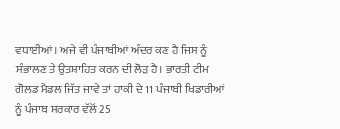ਵਧਾਈਆਂ। ਅਜੇ ਵੀ ਪੰਜਾਬੀਆਂ ਅੰਦਰ ਕਣ ਹੈ ਜਿਸ ਨੂੰ ਸੰਭਾਲਣ ਤੇ ਉਤਸ਼ਾਹਿਤ ਕਰਨ ਦੀ ਲੋੜ ਹੈ। ਭਾਰਤੀ ਟੀਮ ਗੋਲਡ ਮੈਡਲ ਜਿੱਤ ਜਾਵੇ ਤਾਂ ਹਾਕੀ ਦੇ 11 ਪੰਜਾਬੀ ਖਿਡਾਰੀਆਂ ਨੂੰ ਪੰਜਾਬ ਸਰਕਾਰ ਵੱਲੋਂ 25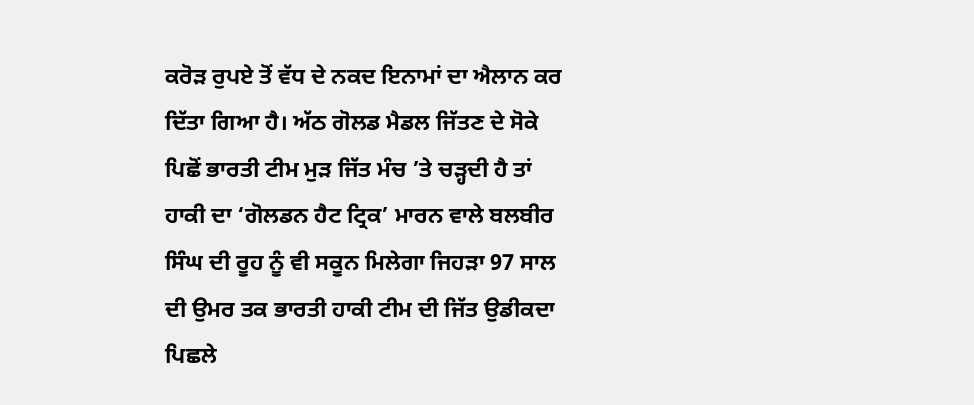ਕਰੋੜ ਰੁਪਏ ਤੋਂ ਵੱਧ ਦੇ ਨਕਦ ਇਨਾਮਾਂ ਦਾ ਐਲਾਨ ਕਰ ਦਿੱਤਾ ਗਿਆ ਹੈ। ਅੱਠ ਗੋਲਡ ਮੈਡਲ ਜਿੱਤਣ ਦੇ ਸੋਕੇ ਪਿਛੋਂ ਭਾਰਤੀ ਟੀਮ ਮੁੜ ਜਿੱਤ ਮੰਚ ’ਤੇ ਚੜ੍ਹਦੀ ਹੈ ਤਾਂ ਹਾਕੀ ਦਾ ‘ਗੋਲਡਨ ਹੈਟ ਟ੍ਰਿਕ’ ਮਾਰਨ ਵਾਲੇ ਬਲਬੀਰ ਸਿੰਘ ਦੀ ਰੂਹ ਨੂੰ ਵੀ ਸਕੂਨ ਮਿਲੇਗਾ ਜਿਹੜਾ 97 ਸਾਲ ਦੀ ਉਮਰ ਤਕ ਭਾਰਤੀ ਹਾਕੀ ਟੀਮ ਦੀ ਜਿੱਤ ਉਡੀਕਦਾ ਪਿਛਲੇ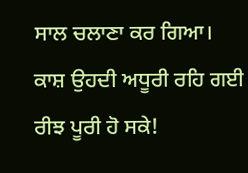ਸਾਲ ਚਲਾਣਾ ਕਰ ਗਿਆ। ਕਾਸ਼ ਉਹਦੀ ਅਧੂਰੀ ਰਹਿ ਗਈ ਰੀਝ ਪੂਰੀ ਹੋ ਸਕੇ!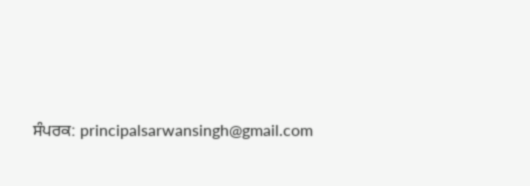ਸੰਪਰਕ: principalsarwansingh@gmail.com